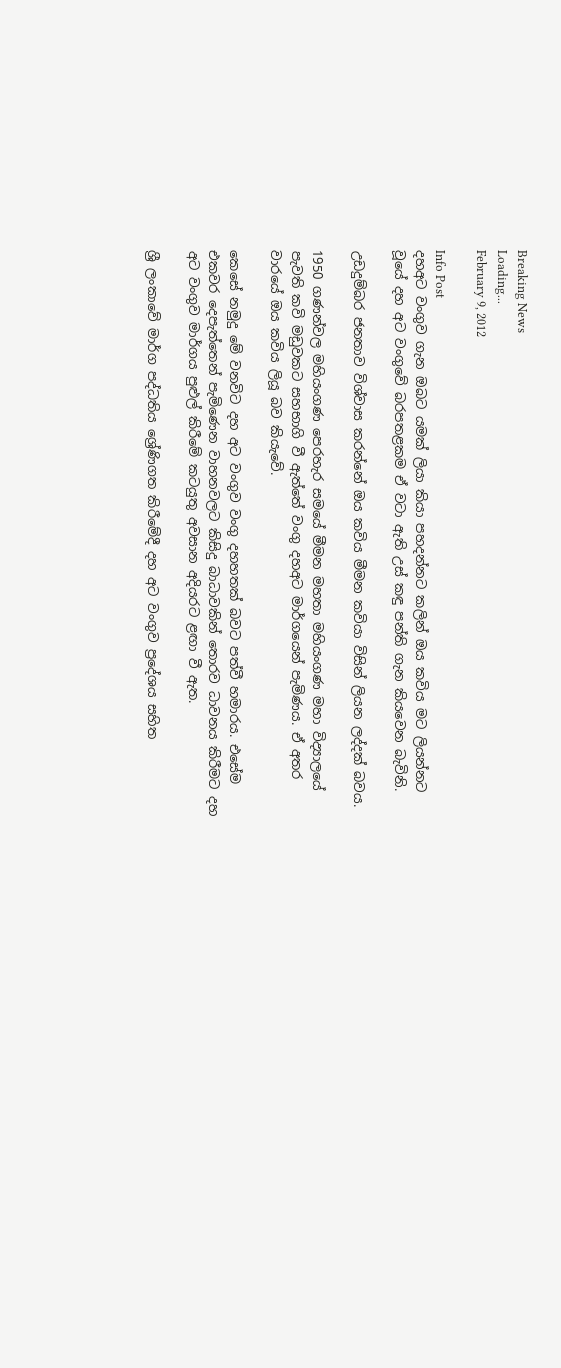Breaking News
Loading...
February 9, 2012

Info Post
දහඅට වංගුව ගැන ඔබට යමක් ලියා කියා පහදන්නට කලින් ඔය කවිය මට ලියන්නට වූයේ දහ අට වංගුවේ බරපතළකම ඒ වටා ඇති උස් කඳු පන්ති ගැන කියවෙන බැවිනි.

උඩදුම්බර ජනතාව විශ්වාස කරන්නේ ඔය කවිය මීමන කවියා විසින් ලියන ලද්දක් බවය.

1950 ගණන්වල මහියංගණ පෙරහැර සමයේ මීමන මහතා මහියංගණ මහා විද්‍යාලයේ පැවති කවි මඩුවකට සහභාගි වී ඇත්තේ වංගු දහඅට මාර්ගයෙන් පැමිණය. ඒ අතර වාරයේ ඔය කවිය ලියූ බව කියැවේ.

කෙසේ නමුදු මේ වනවිට දහ අට වංගුව වංගු දහහතක් බවට පත්වී හමාරය. එසේම එකවර දෙපැත්තෙන් පැමිණෙන වාහනවලට කිසිදු බාධාවකින් තොරව ධාවනය කිරීමට දහ අට වංගුව මාර්ගය පුළුල් කිරීමේ කටයුතු අවසාන අදියරට ළඟා වී ඇත.

ශ්‍රී ලංකාවේ මාර්ග පද්ධතිය ශ්‍රේණිගත කිරීමේදී දහ අට වංගුව ප්‍රදේශය සහිත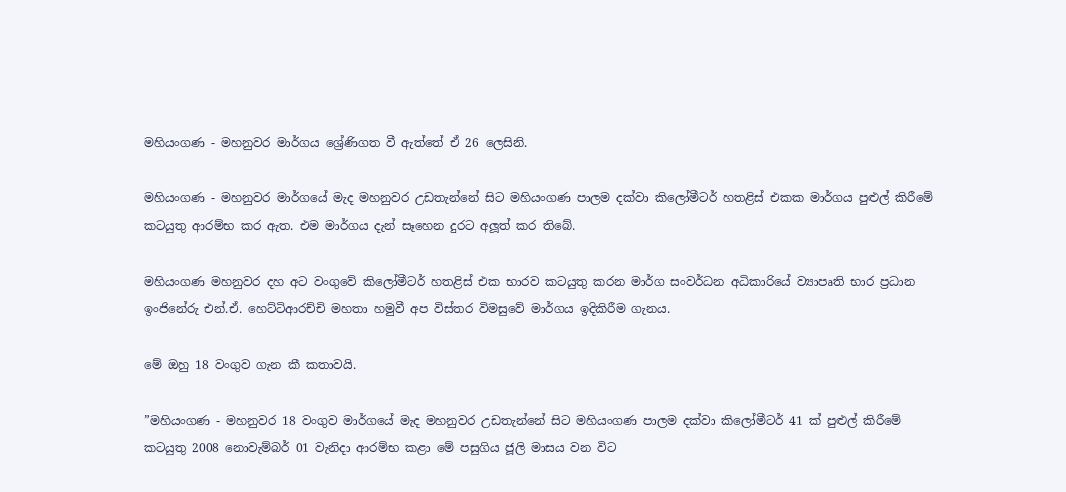මහියංගණ - මහනුවර මාර්ගය ශ්‍රේණිගත වී ඇත්තේ ඒ 26 ලෙසිනි.

මහියංගණ - මහනුවර මාර්ගයේ මැද මහනුවර උඩතැන්නේ සිට මහියංගණ පාලම දක්වා කිලෝමීටර් හතළිස් එකක මාර්ගය පුළුල් කිරීමේ කටයුතු ආරම්භ කර ඇත. එම මාර්ගය දැන් සෑහෙන දුරට අලූත් කර තිබේ.

මහියංගණ මහනුවර දහ අට වංගුවේ කිලෝමීටර් හතළිස් එක භාරව කටයුතු කරන මාර්ග සංවර්ධන අධිකාරියේ ව්‍යාපෘති භාර ප්‍රධාන ඉංජිනේරු එන්.ඒ. හෙට්ටිආරච්චි මහතා හමුවී අප විස්තර විමසුවේ මාර්ගය ඉදිකිරීම ගැනය.

මේ ඔහු 18 වංගුව ගැන කී කතාවයි.

”මහියංගණ - මහනුවර 18 වංගුව මාර්ගයේ මැද මහනුවර උඩතැන්නේ සිට මහියංගණ පාලම දක්වා කිලෝමීටර් 41 ක් පුළුල් කිරීමේ කටයුතු 2008 නොවැම්බර් 01 වැනිදා ආරම්භ කළා මේ පසුගිය ජූලි මාසය වන විට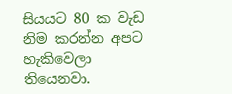සියයට 80 ක වැඩ නිම කරන්න අපට හැකිවෙලා තියෙනවා.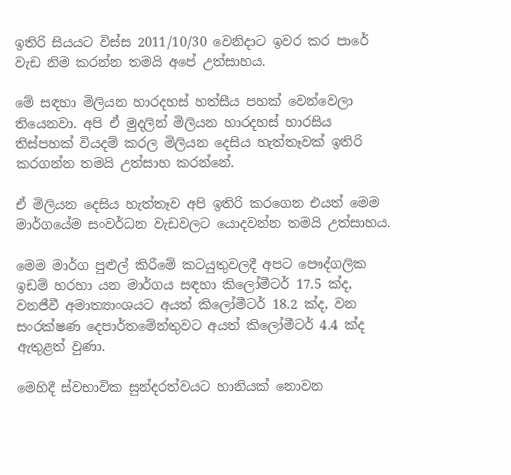ඉතිරි සියයට විස්ස 2011/10/30 වෙනිදාට ඉවර කර පාරේ වැඩ නිම කරන්න තමයි අපේ උත්සාහය.

මේ සඳහා මිලියන හාරදහස් හත්සීය පහක් වෙන්වෙලා තියෙනවා. අපි ඒ මුදලින් මිලියන හාරදහස් හාරසිය තිස්පහක් වියදම් කරල මිලියන දෙසිය හැත්තෑවක් ඉතිරි කරගන්න තමයි උත්සාහ කරන්නේ.

ඒ මිලියන දෙසිය හැත්තෑව අපි ඉතිරි කරගෙන එයත් මෙම මාර්ගයේම සංවර්ධන වැඩවලට යොදවන්න තමයි උත්සාහය.

මෙම මාර්ග පුළුල් කිරීමේ කටයුතුවලදී අපට පෞද්ගලික ඉඩම් හරහා යන මාර්ගය සඳහා කිලෝමීටර් 17.5 ක්ද, වනජීවී අමාත්‍යාංශයට අයත් කිලෝමීටර් 18.2 ක්ද, වන සංරක්ෂණ දෙපාර්තමේන්තුවට අයත් කිලෝමීටර් 4.4 ක්ද ඇතුළත් වුණා.

මෙහිදී ස්වභාවික සුන්දරත්වයට හානියක් නොවන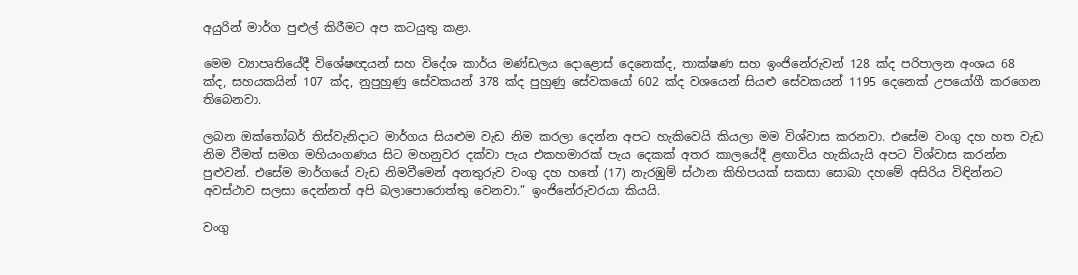අයුරින් මාර්ග පුළුල් කිරීමට අප කටයුතු කළා.

මෙම ව්‍යාපෘතියේදී විශේෂඥයන් සහ විදේශ කාර්ය මණ්ඩලය දොළොස් දෙනෙක්ද, තාක්ෂණ සහ ඉංජිනේරුවන් 128 ක්ද පරිපාලන අංශය 68 ක්ද, සහයකයින් 107 ක්ද, නුපුහුණු සේවකයන් 378 ක්ද පුහුණු සේවකයෝ 602 ක්ද වශයෙන් සියළු සේවකයන් 1195 දෙනෙක් උපයෝගී කරගෙන තිබෙනවා.

ලබන ඔක්තෝබර් තිස්වැනිදාට මාර්ගය සියළුම වැඩ නිම කරලා දෙන්න අපට හැකිවෙයි කියලා මම විශ්වාස කරනවා. එසේම වංගු දහ හත වැඩ නිම වීමත් සමග මහියංගණය සිට මහනුවර දක්වා පැය එකහමාරක් පැය දෙකක් අතර කාලයේදී ළඟාවිය හැකියැයි අපට විශ්වාස කරන්න පුළුවන්. එසේම මාර්ගයේ වැඩ නිමවීමෙන් අනතුරුව වංගු දහ හතේ (17) නැරඹුම් ස්ථාන කිහිපයක් සකසා සොබා දහමේ අසිරිය විඳින්නට අවස්ථාව සලසා දෙන්නත් අපි බලාපොරොත්තු වෙනවා.” ඉංජිනේරුවරයා කියයි.

වංගු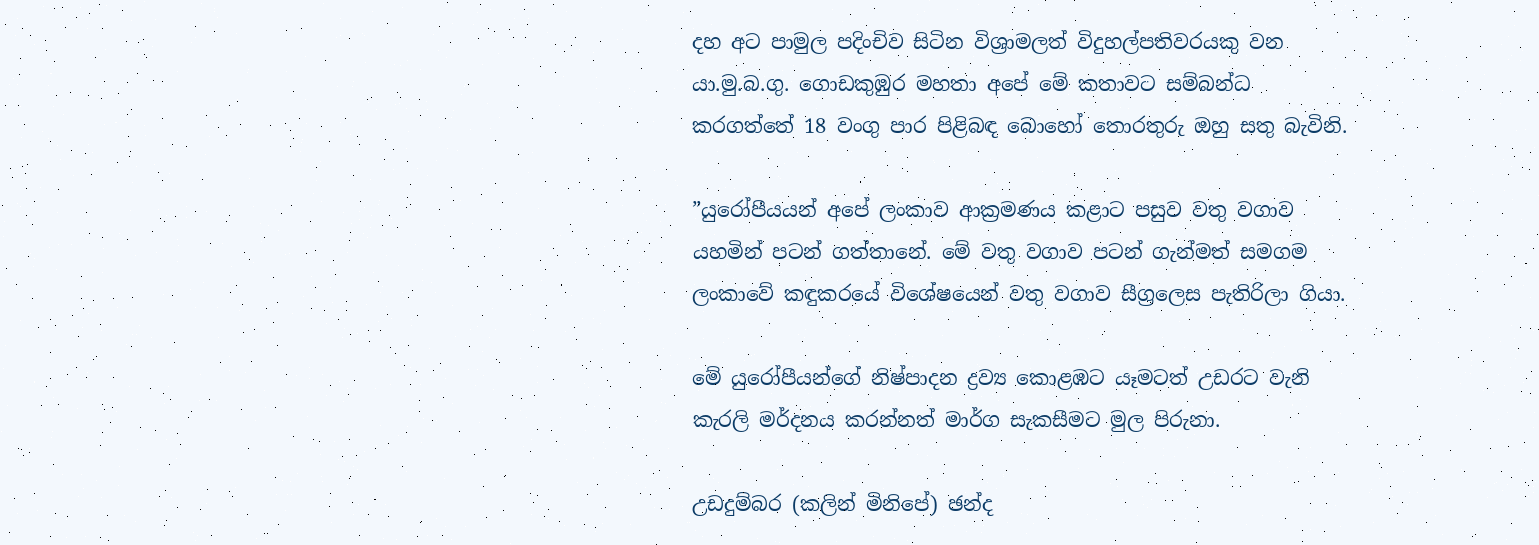දහ අට පාමුල පදිංචිව සිටින විශ්‍රාමලත් විදුහල්පතිවරයකු වන යා.මු.බ.ගු. ගොඩකුඹුර මහතා අපේ මේ කතාවට සම්බන්ධ කරගත්තේ 18 වංගු පාර පිළිබඳ බොහෝ තොරතුරු ඔහු සතු බැවිනි.

”යුරෝපීයයන් අපේ ලංකාව ආක්‍රමණය කළාට පසුව වතු වගාව යහමින් පටන් ගත්තානේ. මේ වතු වගාව පටන් ගැන්මත් සමගම ලංකාවේ කඳුකරයේ විශේෂයෙන් වතු වගාව සීග්‍රලෙස පැතිරිලා ගියා.

මේ යුරෝපීයන්ගේ නිෂ්පාදන ද්‍රව්‍ය කොළඹට යෑමටත් උඩරට වැනි කැරලි මර්දනය කරන්නත් මාර්ග සැකසීමට මුල පිරුනා.

උඩදුම්බර (කලින් මිනිපේ) ඡන්ද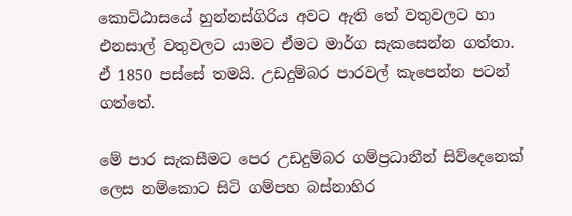කොට්ඨාසයේ හුන්නස්ගිරිය අවට ඇති තේ වතුවලට හා එනසාල් වතුවලට යාමට ඒමට මාර්ග සැකසෙන්න ගත්තා. ඒ 1850 පස්සේ තමයි. උඩදුම්බර පාරවල් කැපෙන්න පටන් ගත්තේ.

මේ පාර සැකසීමට පෙර උඩදුම්බර ගම්ප්‍රධානීන් සිව්දෙනෙක් ලෙස නම්කොට සිටි ගම්පහ බස්නාහිර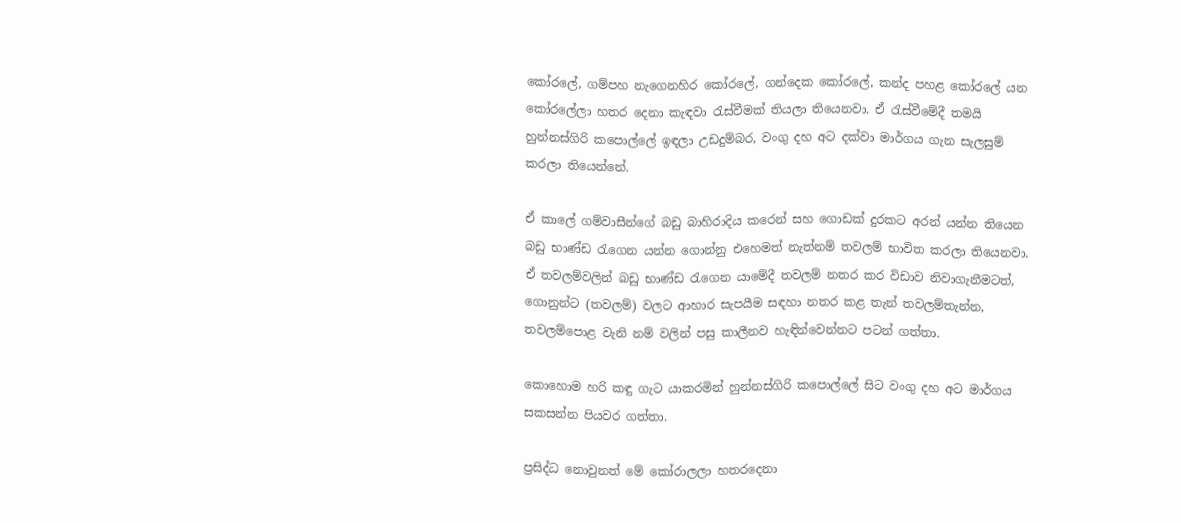කෝරලේ, ගම්පහ නැගෙනහිර කෝරලේ, ගන්දෙක කෝරලේ, කන්ද පහළ කෝරලේ යන කෝරලේලා හතර දෙනා කැඳවා රැස්වීමක් තියලා තියෙනවා. ඒ රැස්වීමේදී තමයි හුන්නස්ගිරි කපොල්ලේ ඉඳලා උඩදුම්බර, වංගු දහ අට දක්වා මාර්ගය ගැන සැලසුම් කරලා තියෙන්නේ.

ඒ කාලේ ගම්වාසීන්ගේ බඩු බාහිරාදිය කරෙන් සහ ගොඩක් දුරකට අරන් යන්න තියෙන බඩු භාණ්ඩ රැගෙන යන්න ගොන්නු එහෙමත් නැත්නම් තවලම් භාවිත කරලා තියෙනවා. ඒ තවලම්වලින් බඩු භාණ්ඩ රැගෙන යාමේදී තවලම් නතර කර විඩාව නිවාගැනීමටත්, ගොනුන්ට (තවලම්) වලට ආහාර සැපයීම සඳහා නතර කළ තැන් තවලම්තැන්න, තවලම්පොළ වැනි නම් වලින් පසු කාලීනව හැඳින්වෙන්නට පටන් ගත්තා.

කොහොම හරි කඳු ගැට යාකරමින් හුන්නස්ගිරි කපොල්ලේ සිට වංගු දහ අට මාර්ගය සකසන්න පියවර ගත්තා.

ප්‍රසිද්ධ නොවුනත් මේ කෝරාලලා හතරදෙනා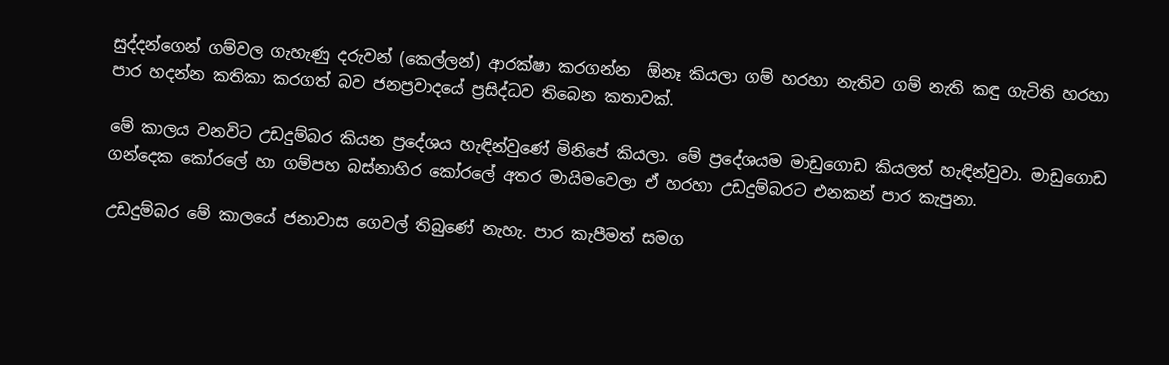සුද්දන්ගෙන් ගම්වල ගැහැණු දරුවන් (කෙල්ලන්) ආරක්ෂා කරගන්න  ඕනෑ කියලා ගම් හරහා නැතිව ගම් නැති කඳු ගැටිති හරහා පාර හදන්න කතිකා කරගත් බව ජනප්‍රවාදයේ ප්‍රසිද්ධව තිබෙන කතාවක්.

මේ කාලය වනවිට උඩදුම්බර කියන ප්‍රදේශය හැඳින්වුණේ මිනිපේ කියලා. මේ ප්‍රදේශයම මාඩුගොඩ කියලත් හැඳින්වුවා. මාඩුගොඩ ගන්දෙක කෝරලේ හා ගම්පහ බස්නාහිර කෝරලේ අතර මායිමවෙලා ඒ හරහා උඩදුම්බරට එනකන් පාර කැපුනා.

උඩදුම්බර මේ කාලයේ ජනාවාස ගෙවල් තිබුණේ නැහැ. පාර කැපීමත් සමග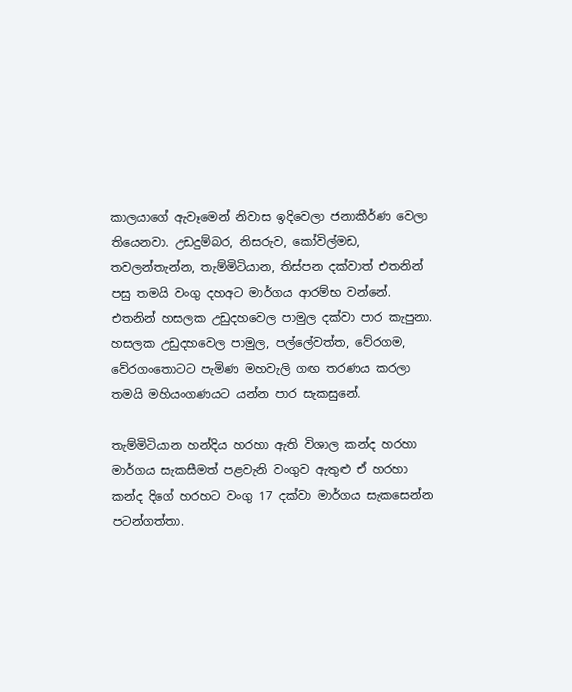කාලයාගේ ඇවෑමෙන් නිවාස ඉදිවෙලා ජනාකීර්ණ වෙලා තියෙනවා. උඩදුම්බර, නිසරුව, කෝවිල්මඩ, තවලන්තැන්න, තැම්මිටියාන, තිස්පන දක්වාත් එතනින් පසු තමයි වංගු දහඅට මාර්ගය ආරම්භ වන්නේ. එතනින් හසලක උඩුදහවෙල පාමුල දක්වා පාර කැපුනා. හසලක උඩුදහවෙල පාමුල, පල්ලේවත්ත, වේරගම, වේරගංතොටට පැමිණ මහවැලි ගඟ තරණය කරලා තමයි මහියංගණයට යන්න පාර සැකසුනේ.

තැම්මිටියාන හන්දිය හරහා ඇති විශාල කන්ද හරහා මාර්ගය සැකසීමත් පළවැනි වංගුව ඇතුළු ඒ හරහා කන්ද දිගේ හරහට වංගු 17 දක්වා මාර්ගය සැකසෙන්න පටන්ගත්තා.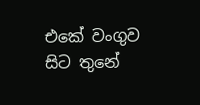එකේ වංගුව සිට තුනේ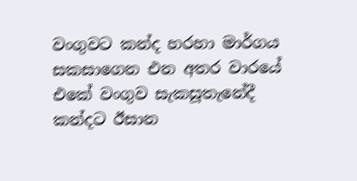වංගුවට කන්ද හරහා මාර්ගය සකසාගෙන එන අතර වාරයේ එකේ වංගුව සැකසූතැනේදී කන්දට ඊසාන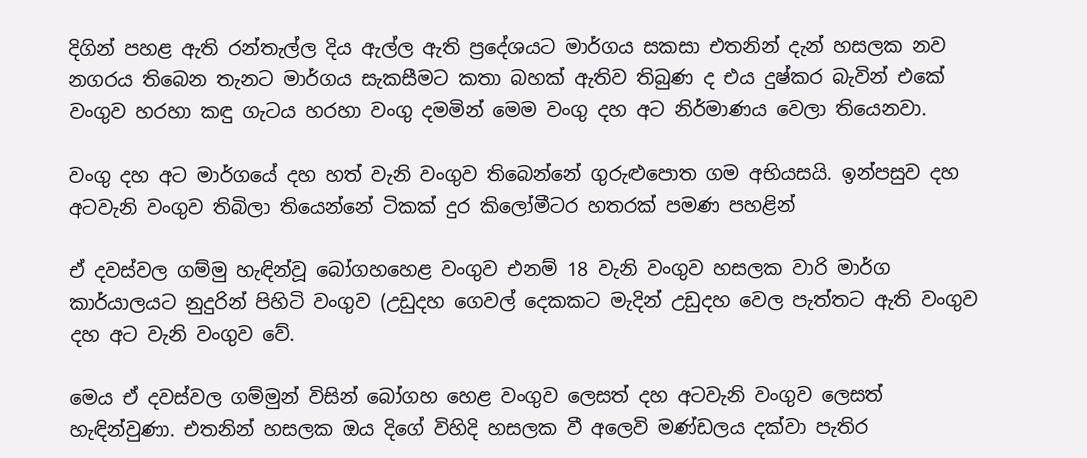දිගින් පහළ ඇති රන්තැල්ල දිය ඇල්ල ඇති ප්‍රදේශයට මාර්ගය සකසා එතනින් දැන් හසලක නව නගරය තිබෙන තැනට මාර්ගය සැකසීමට කතා බහක් ඇතිව තිබුණ ද එය දුෂ්කර බැවින් එකේ වංගුව හරහා කඳු ගැටය හරහා වංගු දමමින් මෙම වංගු දහ අට නිර්මාණය වෙලා තියෙනවා.

වංගු දහ අට මාර්ගයේ දහ හත් වැනි වංගුව තිබෙන්නේ ගුරුළුපොත ගම අභියසයි. ඉන්පසුව දහ අටවැනි වංගුව තිබිලා තියෙන්නේ ටිකක් දුර කිලෝමීටර හතරක් පමණ පහළින්

ඒ දවස්වල ගම්මු හැඳින්වූ බෝගහහෙළ වංගුව එනම් 18 වැනි වංගුව හසලක වාරි මාර්ග කාර්යාලයට නුදුරින් පිහිටි වංගුව (උඩුදහ ගෙවල් දෙකකට මැදින් උඩුදහ වෙල පැත්තට ඇති වංගුව  දහ අට වැනි වංගුව වේ.

මෙය ඒ දවස්වල ගම්මුන් විසින් බෝගහ හෙළ වංගුව ලෙසත් දහ අටවැනි වංගුව ලෙසත් හැඳින්වුණා. එතනින් හසලක ඔය දිගේ විහිදි හසලක වී අලෙවි මණ්ඩලය දක්වා පැතිර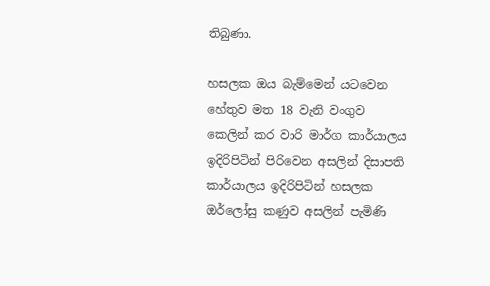තිබුණා.

හසලක ඔය බැම්මෙන් යටවෙන හේතුව මත 18 වැනි වංගුව කෙලින් කර වාරි මාර්ග කාර්යාලය ඉදිරිපිටින් පිරිවෙන අසලින් දිසාපති කාර්යාලය ඉදිරිපිටින් හසලක ඔර්ලෝසු කණුව අසලින් පැමිණි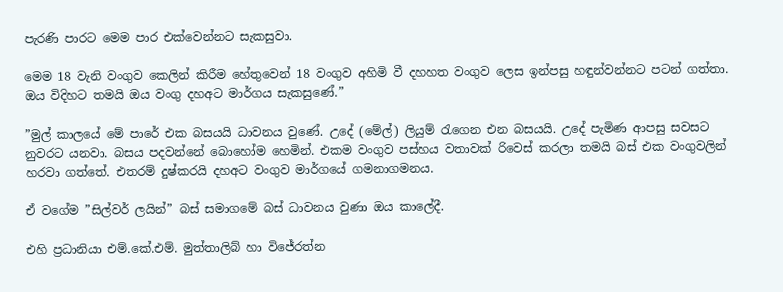පැරණි පාරට මෙම පාර එක්වෙන්නට සැකසුවා.

මෙම 18 වැනි වංගුව කෙලින් කිරීම හේතුවෙන් 18 වංගුව අහිමි වී දහහත වංගුව ලෙස ඉන්පසු හඳුන්වන්නට පටන් ගත්තා. ඔය විදිහට තමයි ඔය වංගු දහඅට මාර්ගය සැකසුණේ.”

”මුල් කාලයේ මේ පාරේ එක බසයයි ධාවනය වුණේ. උදේ (මේල්) ලියුම් රැගෙන එන බසයයි. උදේ පැමිණ ආපසු සවසට නුවරට යනවා. බසය පදවන්නේ බොහෝම හෙමින්. එකම වංගුව පස්හය වතාවක් රිවෙස් කරලා තමයි බස් එක වංගුවලින් හරවා ගත්තේ. එතරම් දුෂ්කරයි දහඅට වංගුව මාර්ගයේ ගමනාගමනය.

ඒ වගේම ”සිල්වර් ලයින්” බස් සමාගමේ බස් ධාවනය වුණා ඔය කාලේදී.

එහි ප්‍රධානියා එම්.කේ.එම්. මුත්තාලිබ් හා විජේරත්න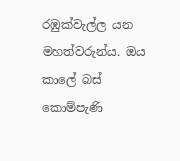රඹුක්වැල්ල යන මහත්වරුන්ය. ඔය කාලේ බස් කොම්පැණි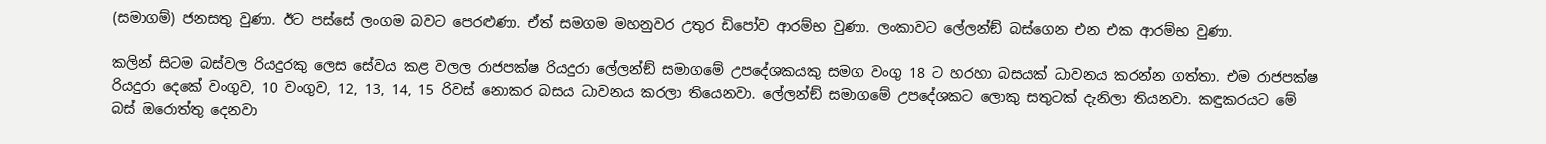(සමාගම්) ජනසතු වුණා. ඊට පස්සේ ලංගම බවට පෙරළුණා. ඒත් සමගම මහනුවර උතුර ඩිපෝව ආරම්භ වුණා. ලංකාවට ලේලන්ඞ් බස්ගෙන එන එක ආරම්භ වුණා.

කලින් සිටම බස්වල රියදුරකු ලෙස සේවය කළ වලල රාජපක්ෂ රියදුරා ලේලන්ඞ් සමාගමේ උපදේශකයකු සමග වංගු 18 ට හරහා බසයක් ධාවනය කරන්න ගත්තා. එම රාජපක්ෂ රියදුරා දෙකේ වංගුව, 10 වංගුව, 12, 13, 14, 15 රිවස් නොකර බසය ධාවනය කරලා තියෙනවා. ලේලන්ඞ් සමාගමේ උපදේශකට ලොකු සතුටක් දැනිලා තියනවා. කඳුකරයට මේ බස් ඔරොත්තු දෙනවා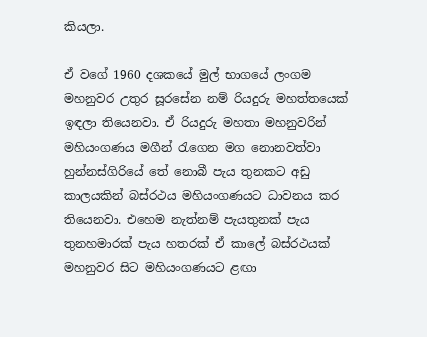කියලා.

ඒ වගේ 1960 දශකයේ මුල් භාගයේ ලංගම මහනුවර උතුර සූරසේන නම් රියදුරු මහත්තයෙක් ඉඳලා තියෙනවා. ඒ රියදුරු මහතා මහනුවරින් මහියංගණය මගීන් රැගෙන මග නොනවත්වා හුන්නස්ගිරියේ තේ නොබී පැය තුනකට අඩු කාලයකින් බස්රථය මහියංගණයට ධාවනය කර තියෙනවා. එහෙම නැත්නම් පැයතුනක් පැය තුනහමාරක් පැය හතරක් ඒ කාලේ බස්රථයක් මහනුවර සිට මහියංගණයට ළඟා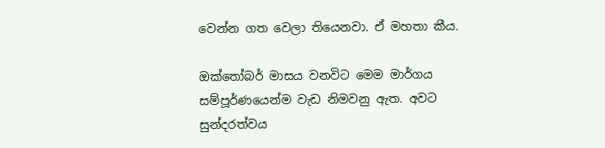වෙන්න ගත වෙලා තියෙනවා. ඒ මහතා කීය.

ඔක්තෝබර් මාසය වනවිට මෙම මාර්ගය සම්පූර්ණයෙන්ම වැඩ නිමවනු ඇත. අවට සුන්දරත්වය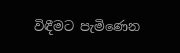විඳීමට පැමිණෙන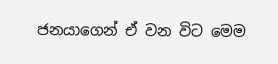ජනයාගෙන් ඒ වන විට මෙම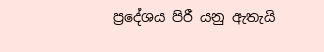ප්‍රදේශය පිරී යනු ඇතැයි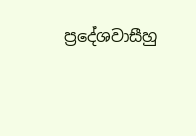ප්‍රදේශවාසීහු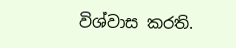විශ්වාස කරති.